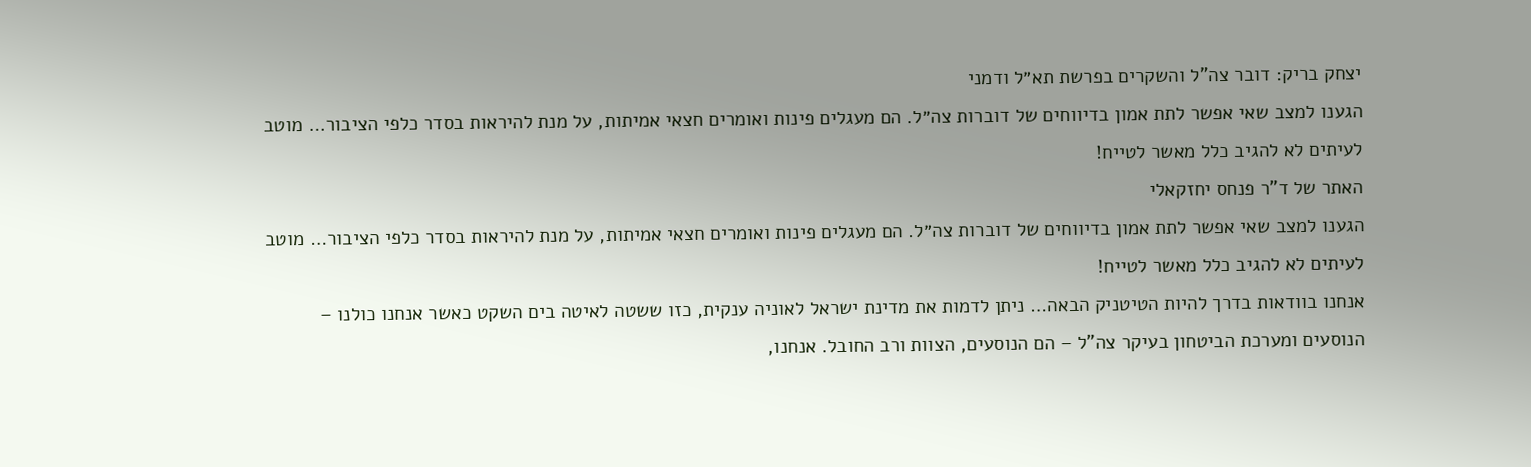יצחק בריק: דובר צה"ל והשקרים בפרשת תא״ל ודמני
הגענו למצב שאי אפשר לתת אמון בדיווחים של דוברות צה״ל. הם מעגלים פינות ואומרים חצאי אמיתות, על מנת להיראות בסדר כלפי הציבור… מוטב לעיתים לא להגיב כלל מאשר לטייח!
האתר של ד"ר פנחס יחזקאלי
הגענו למצב שאי אפשר לתת אמון בדיווחים של דוברות צה״ל. הם מעגלים פינות ואומרים חצאי אמיתות, על מנת להיראות בסדר כלפי הציבור… מוטב לעיתים לא להגיב כלל מאשר לטייח!
אנחנו בוודאות בדרך להיות הטיטניק הבאה… ניתן לדמות את מדינת ישראל לאוניה ענקית, כזו ששטה לאיטה בים השקט כאשר אנחנו כולנו – הנוסעים ומערכת הביטחון בעיקר צה"ל – הם הנוסעים, הצוות ורב החובל. אנחנו,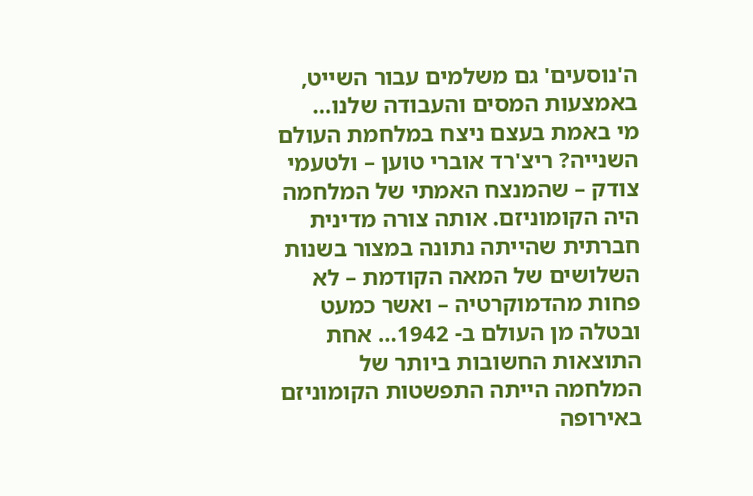ה'נוסעים' גם משלמים עבור השייט, באמצעות המסים והעבודה שלנו…
מי באמת בעצם ניצח במלחמת העולם השנייה? ריצ'רד אוברי טוען – ולטעמי צודק – שהמנצח האמתי של המלחמה היה הקומוניזם. אותה צורה מדינית חברתית שהייתה נתונה במצור בשנות השלושים של המאה הקודמת – לא פחות מהדמוקרטיה – ואשר כמעט ובטלה מן העולם ב- 1942… אחת התוצאות החשובות ביותר של המלחמה הייתה התפשטות הקומוניזם באירופה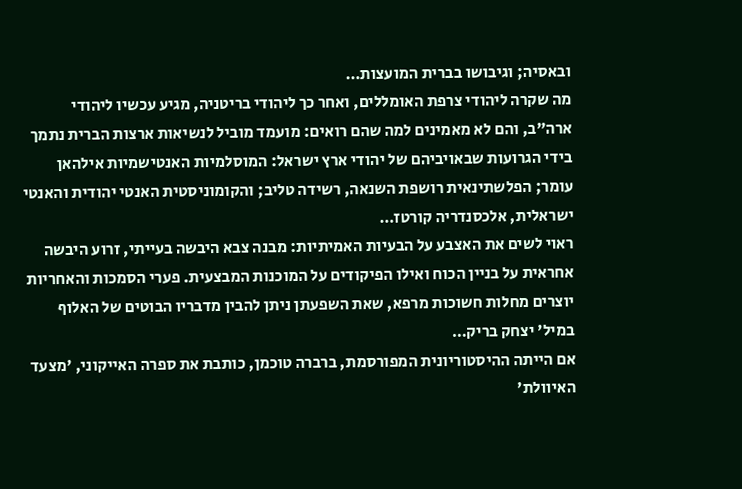ובאסיה; וגיבושו בברית המועצות…
מה שקרה ליהודי צרפת האומללים, ואחר כך ליהודי בריטניה, מגיע עכשיו ליהודי ארה"ב, והם לא מאמינים למה שהם רואים: מועמד מוביל לנשיאות ארצות הברית נתמך בידי הגרועות שבאויביהם של יהודי ארץ ישראל: המוסלמיות האנטישמיות אילהאן עומר; הפלשתינאית רושפת השנאה, רשידה טליב; והקומוניסטית האנטי יהודית והאנטי ישראלית, אלכסנדריה קורטז…
ראוי לשים את האצבע על הבעיות האמיתיות: מבנה צבא היבשה בעייתי, זרוע היבשה אחראית על בניין הכוח ואילו הפיקודים על המוכנות המבצעית. פערי הסמכות והאחריות יוצרים מחלות חשוכות מרפא, שאת השפעתן ניתן להבין מדבריו הבוטים של האלוף במיל' יצחק בריק…
אם הייתה ההיסטוריונית המפורסמת, ברברה טוכמן, כותבת את ספרה האייקוני, 'מצעד האיוולת'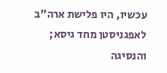עכשיו, היו פלישת ארה"ב לאפגניסטן מחד גיסא; והנסיגה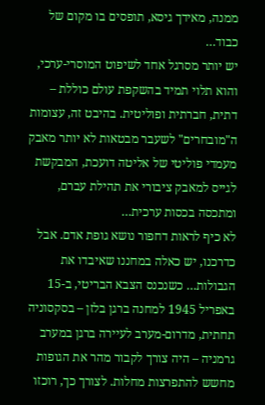ממנה, מאידך גיסא, תופסים בו מקום של כבוד…
יש יותר מסרגל אחד לשיפוט המוסרי-ערכי, והוא תלוי תמיד בהשקפת עולם כוללת – דתית, חברתית ופוליטית. בהיבט זה, עצומות ה"מובחרים" לשעבר מבטאות לא יותר מאבק מעמדי פוליטי של אליטה דועכת, המבקשת לגייס למאבק ציבורי את תהילת עברם, ומתכסה בכסות ערכית…
לא כיף לראות דחפור נושא גופת אדם. אבל כדרכנו, יש כאלה במחננו שאיבדו את הגבולות… כשנכנס הצבא הבריטי, ב-15 באפריל 1945 למחנה ברגן בלזן – בסקסוניה תחתית, מדרום-מערב לעיירה ברגן במערב גרמניה – היה צורך לקבור מהר את הגופות מחשש להתפרצות מחלות. לצורך כך, רוכזו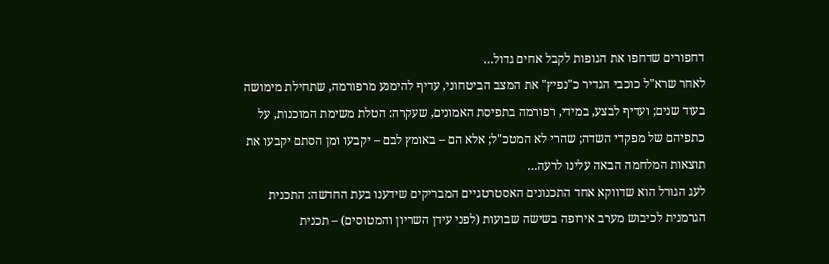דחפורים שדחפו את הגופות לקבל אחים גדול…
לאחר שרא"ל כוכבי הגדיר כ"נפיץ" את המצב הביטחוני, עדיף להימנע מרפורמה, שתחילת מימושה בעוד שנים; ועדיף לבצע, במידי, רפורמה בתפיסת האמונים, שעקרה: הטלת משימת המוכנות, על כתפיהם של מפקדי השדה; שהרי לא המטכ"ל; אלא הם – באומץ לבם – יקבעו ומן הסתם יקבעו את תוצאות המלחמה הבאה עלינו לרעה…
לעג הגורל הוא שדווקא אחד התכנונים האסטרטגיים המבריקים שידענו בעת החדשה: התכנית הגרמנית לכיבוש מערב אירופה בשישה שבועות (לפני עידן השריון והמטוסים) – תכנית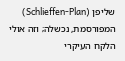שליפן (Schlieffen-Plan) המפורסמת, נכשלה; וזה אולי הלקח העיקרי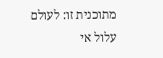מתוכנית זו: לעולם עלול אי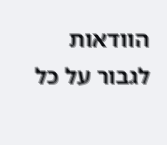הוודאות לגבור על כל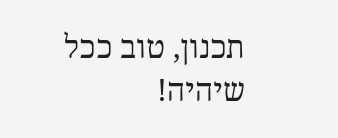תכנון, טוב ככל שיהיה!